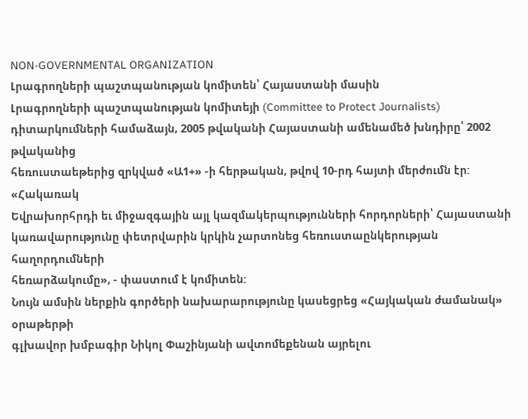NON-GOVERNMENTAL ORGANIZATION
Լրագրողների պաշտպանության կոմիտեն՝ Հայաստանի մասին
Լրագրողների պաշտպանության կոմիտեյի (Committee to Protect Journalists)
դիտարկումների համաձայն, 2005 թվականի Հայաստանի ամենամեծ խնդիրը՝ 2002 թվականից
հեռուստաեթերից զրկված «Ա1+» -ի հերթական, թվով 10-րդ հայտի մերժումն էր: «Հակառակ
Եվրախորհրդի եւ միջազգային այլ կազմակերպությունների հորդորների՝ Հայաստանի
կառավարությունը փետրվարին կրկին չարտոնեց հեռուստաընկերության հաղորդումների
հեռարձակումը», - փաստում է կոմիտեն:
Նույն ամսին ներքին գործերի նախարարությունը կասեցրեց «Հայկական ժամանակ» օրաթերթի
գլխավոր խմբագիր Նիկոլ Փաշինյանի ավտոմեքենան այրելու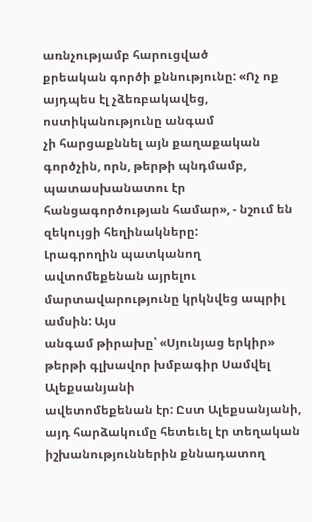առնչությամբ հարուցված
քրեական գործի քննությունը: «Ոչ ոք այդպես էլ չձեռբակավեց, ոստիկանությունը անգամ
չի հարցաքննել այն քաղաքական գործչին, որն, թերթի պնդմամբ, պատասխանատու էր
հանցագործության համար», - նշում են զեկույցի հեղինակները:
Լրագրողին պատկանող ավտոմեքենան այրելու մարտավարությունը կրկնվեց ապրիլ ամսին: Այս
անգամ թիրախը՝ «Սյունյաց երկիր» թերթի գլխավոր խմբագիր Սամվել Ալեքսանյանի
ավետոմեքենան էր: Ըստ Ալեքսանյանի, այդ հարձակումը հետեւել էր տեղական
իշխանություններին քննադատող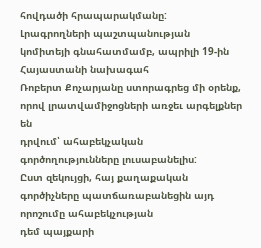հովդածի հրապարակմանը:
Լրագրողների պաշտպանության կոմիտեյի գնահատմամբ, ապրիլի 19-ին Հայաստանի նախագահ
Ռոբերտ Քոչարյանը ստորագրեց մի օրենք, որով լրատվամիջոցների առջեւ արգելքներ են
դրվում՝ ահաբեկչական գործողությունները լուսաբանելիս:
Ըստ զեկույցի, հայ քաղաքական գործիչները պատճառաբանեցին այդ որոշումը ահաբեկչության
դեմ պայքարի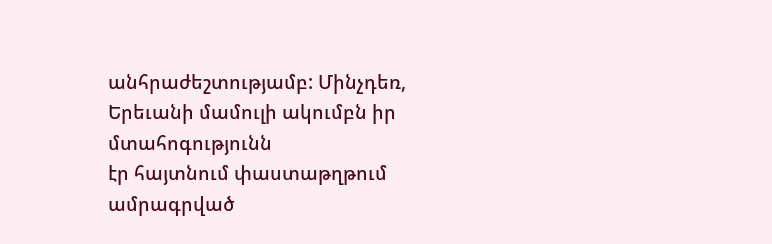անհրաժեշտությամբ: Մինչդեռ, Երեւանի մամուլի ակումբն իր մտահոգությունն
էր հայտնում փաստաթղթում ամրագրված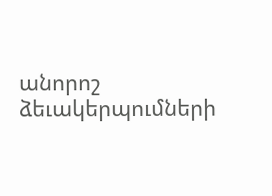անորոշ ձեւակերպումների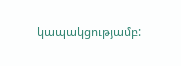կապակցությամբ: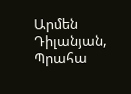Արմեն Դիլանյան, Պրահա